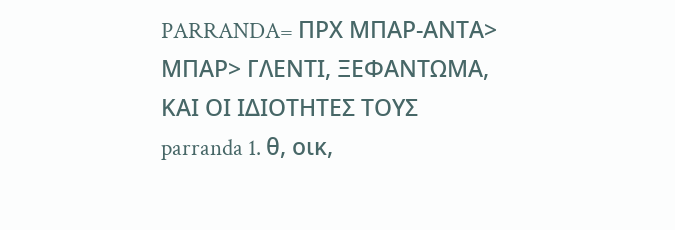PARRANDA= ΠΡΧ ΜΠΑΡ-ΑΝΤΑ> ΜΠΑΡ> ΓΛΕΝΤΙ, ΞΕΦΑΝΤΩΜΑ, ΚΑΙ ΟΙ ΙΔΙΟΤΗΤΕΣ ΤΟΥΣ
parranda 1. θ, οικ,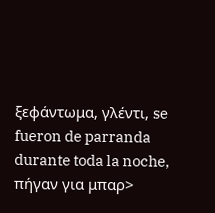ξεφάντωμα, γλέντι, se fueron de parranda durante toda la noche,
πήγαν για μπαρ>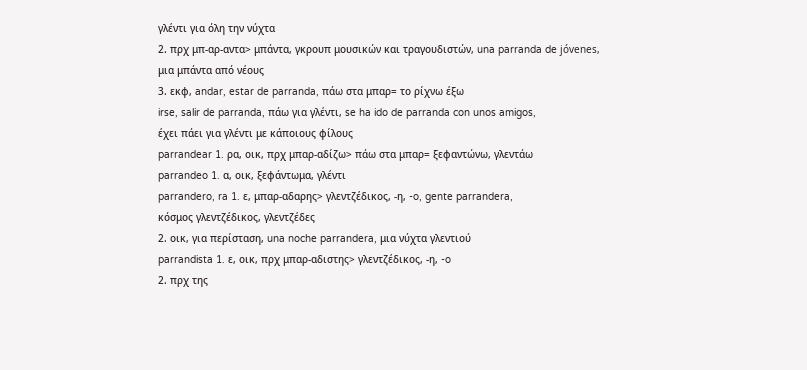γλέντι για όλη την νύχτα
2. πρχ μπ-αρ-αντα> μπάντα, γκρουπ μουσικών και τραγουδιστών, una parranda de jóvenes,
μια μπάντα από νέους
3. εκφ, andar, estar de parranda, πάω στα μπαρ= το ρίχνω έξω
irse, salir de parranda, πάω για γλέντι, se ha ido de parranda con unos amigos,
έχει πάει για γλέντι με κάποιους φίλους
parrandear 1. ρα, οικ, πρχ μπαρ-αδίζω> πάω στα μπαρ= ξεφαντώνω, γλεντάω
parrandeo 1. α, οικ, ξεφάντωμα, γλέντι
parrandero, ra 1. ε, μπαρ-αδαρης> γλεντζέδικος, -η, -o, gente parrandera,
κόσμος γλεντζέδικος, γλεντζέδες
2. οικ, για περίσταση, una noche parrandera, μια νύχτα γλεντιού
parrandista 1. ε, οικ, πρχ μπαρ-αδιστης> γλεντζέδικος, -η, -o
2. πρχ της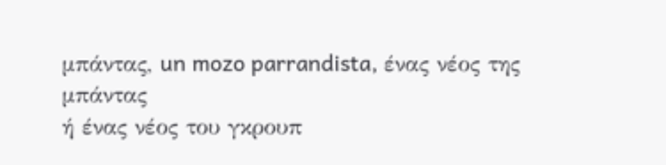μπάντας, un mozo parrandista, ένας νέος της μπάντας
ή ένας νέος του γκρουπ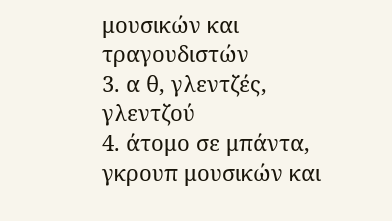μουσικών και τραγουδιστών
3. α θ, γλεντζές, γλεντζού
4. άτομο σε μπάντα, γκρουπ μουσικών και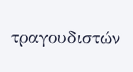τραγουδιστών